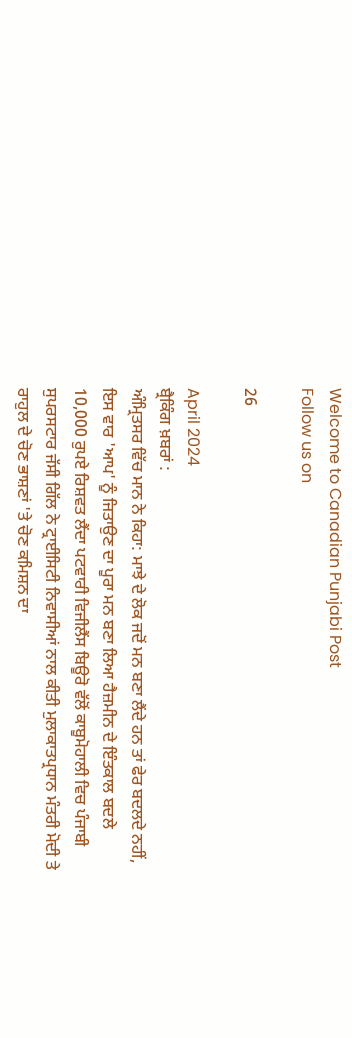Welcome to Canadian Punjabi Post
Follow us on

26

April 2024
ਬ੍ਰੈਕਿੰਗ ਖ਼ਬਰਾਂ :
ਅੰਮ੍ਰਿਤਸਰ ਵਿੱਚ ਮਾਨ ਨੇ ਕਿਹਾ: ਮਾਝੇ ਦੇ ਲੋਕ ਜਦੋਂ ਮਨ ਬਣਾ ਲੈਂਦੇ ਹਨ ਤਾਂ ਫੇਰ ਬਦਲਦੇ ਨਹੀਂ, ਇਸ ਵਾਰ 'ਆਪ' ਨੂੰ ਜਿਤਾਉਣ ਦਾ ਪੂਰਾ ਮਨ ਬਣਾ ਲਿਆ ਹੈਜ਼ਮੀਨ ਦੇ ਇੰਤਕਾਲ ਬਦਲੇ 10,000 ਰੁਪਏ ਰਿਸ਼ਵਤ ਲੈਂਦਾ ਪਟਵਾਰੀ ਵਿਜੀਲੈਂਸ ਬਿਊਰੋ ਵੱਲੋਂ ਕਾਬੂਮੋਹਾਲੀ ਵਿਚ ਪੰਜਾਬੀ ਸੁਪਰਸਟਾਰ ਜੱਸੀ ਗਿੱਲ ਨੇ ਟ੍ਰਾਈਸਿਟੀ ਨਿਵਾਸੀਆਂ ਨਾਲ ਕੀਤੀ ਮੁਲਾਕਾਤਪ੍ਰਧਾਨ ਮੰਤਰੀ ਮੋਦੀ ਤੇ ਰਾਹੁਲ ਦੇ ਚੋਣ ਭਾਸ਼ਣਾਂ 'ਤੇ ਚੋਣ ਕਮਿਸ਼ਨ ਦਾ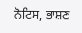ਨੋਟਿਸ, ਭਾਸ਼ਣ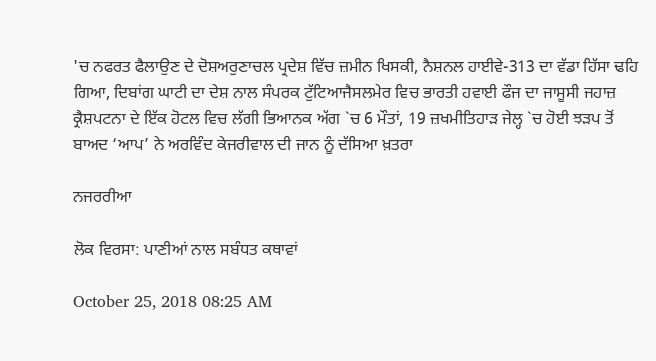'ਚ ਨਫਰਤ ਫੈਲਾਉਣ ਦੇ ਦੋਸ਼ਅਰੁਣਾਚਲ ਪ੍ਰਦੇਸ਼ ਵਿੱਚ ਜ਼ਮੀਨ ਖਿਸਕੀ, ਨੈਸ਼ਨਲ ਹਾਈਵੇ-313 ਦਾ ਵੱਡਾ ਹਿੱਸਾ ਢਹਿ ਗਿਆ, ਦਿਬਾਂਗ ਘਾਟੀ ਦਾ ਦੇਸ਼ ਨਾਲ ਸੰਪਰਕ ਟੁੱਟਿਆਜੈਸਲਮੇਰ ਵਿਚ ਭਾਰਤੀ ਹਵਾਈ ਫੌਜ ਦਾ ਜਾਸੂਸੀ ਜਹਾਜ਼ ਕ੍ਰੈਸ਼ਪਟਨਾ ਦੇ ਇੱਕ ਹੋਟਲ ਵਿਚ ਲੱਗੀ ਭਿਆਨਕ ਅੱਗ `ਚ 6 ਮੌਤਾਂ, 19 ਜ਼ਖਮੀਤਿਹਾੜ ਜੇਲ੍ਹ `ਚ ਹੋਈ ਝੜਪ ਤੋਂ ਬਾਅਦ ‘ਆਪ’ ਨੇ ਅਰਵਿੰਦ ਕੇਜਰੀਵਾਲ ਦੀ ਜਾਨ ਨੂੰ ਦੱਸਿਆ ਖ਼ਤਰਾ

ਨਜਰਰੀਆ

ਲੋਕ ਵਿਰਸਾ: ਪਾਣੀਆਂ ਨਾਲ ਸਬੰਧਤ ਕਥਾਵਾਂ

October 25, 2018 08:25 AM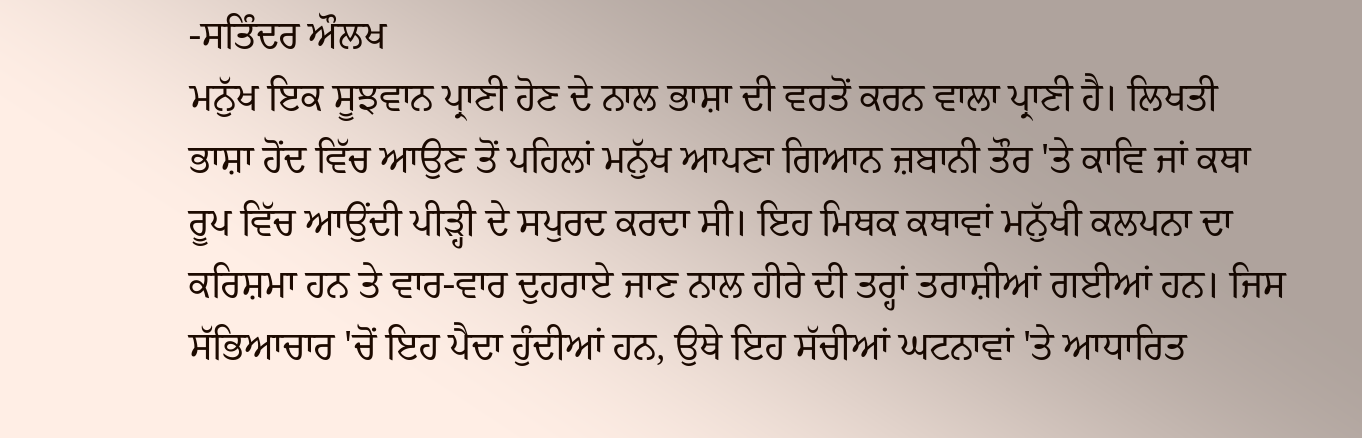-ਸਤਿੰਦਰ ਔਲਖ
ਮਨੁੱਖ ਇਕ ਸੂਝਵਾਨ ਪ੍ਰਾਣੀ ਹੋਣ ਦੇ ਨਾਲ ਭਾਸ਼ਾ ਦੀ ਵਰਤੋਂ ਕਰਨ ਵਾਲਾ ਪ੍ਰਾਣੀ ਹੈ। ਲਿਖਤੀ ਭਾਸ਼ਾ ਹੋਂਦ ਵਿੱਚ ਆਉਣ ਤੋਂ ਪਹਿਲਾਂ ਮਨੁੱਖ ਆਪਣਾ ਗਿਆਨ ਜ਼ਬਾਨੀ ਤੌਰ 'ਤੇ ਕਾਵਿ ਜਾਂ ਕਥਾ ਰੂਪ ਵਿੱਚ ਆਉਂਦੀ ਪੀੜ੍ਹੀ ਦੇ ਸਪੁਰਦ ਕਰਦਾ ਸੀ। ਇਹ ਮਿਥਕ ਕਥਾਵਾਂ ਮਨੁੱਖੀ ਕਲਪਨਾ ਦਾ ਕਰਿਸ਼ਮਾ ਹਨ ਤੇ ਵਾਰ-ਵਾਰ ਦੁਹਰਾਏ ਜਾਣ ਨਾਲ ਹੀਰੇ ਦੀ ਤਰ੍ਹਾਂ ਤਰਾਸ਼ੀਆਂ ਗਈਆਂ ਹਨ। ਜਿਸ ਸੱਭਿਆਚਾਰ 'ਚੋਂ ਇਹ ਪੈਦਾ ਹੁੰਦੀਆਂ ਹਨ, ਉਥੇ ਇਹ ਸੱਚੀਆਂ ਘਟਨਾਵਾਂ 'ਤੇ ਆਧਾਰਿਤ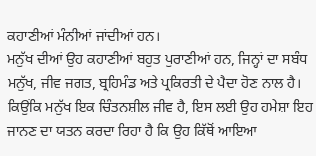ਕਹਾਣੀਆਂ ਮੰਨੀਆਂ ਜਾਂਦੀਆਂ ਹਨ।
ਮਨੁੱਖ ਦੀਆਂ ਉਹ ਕਹਾਣੀਆਂ ਬਹੁਤ ਪੁਰਾਣੀਆਂ ਹਨ, ਜਿਨ੍ਹਾਂ ਦਾ ਸਬੰਧ ਮਨੁੱਖ, ਜੀਵ ਜਗਤ, ਬ੍ਰਹਿਮੰਡ ਅਤੇ ਪ੍ਰਕਿਰਤੀ ਦੇ ਪੈਦਾ ਹੋਣ ਨਾਲ ਹੈ। ਕਿਉਂਕਿ ਮਨੁੱਖ ਇਕ ਚਿੰਤਨਸ਼ੀਲ ਜੀਵ ਹੈ, ਇਸ ਲਈ ਉਹ ਹਮੇਸ਼ਾ ਇਹ ਜਾਨਣ ਦਾ ਯਤਨ ਕਰਦਾ ਰਿਹਾ ਹੈ ਕਿ ਉਹ ਕਿੱਥੋਂ ਆਇਆ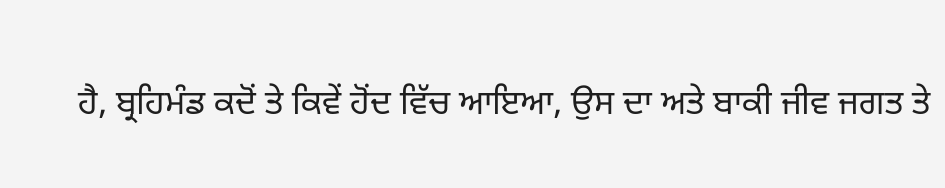ਹੈ, ਬ੍ਰਹਿਮੰਡ ਕਦੋਂ ਤੇ ਕਿਵੇਂ ਹੋਂਦ ਵਿੱਚ ਆਇਆ, ਉਸ ਦਾ ਅਤੇ ਬਾਕੀ ਜੀਵ ਜਗਤ ਤੇ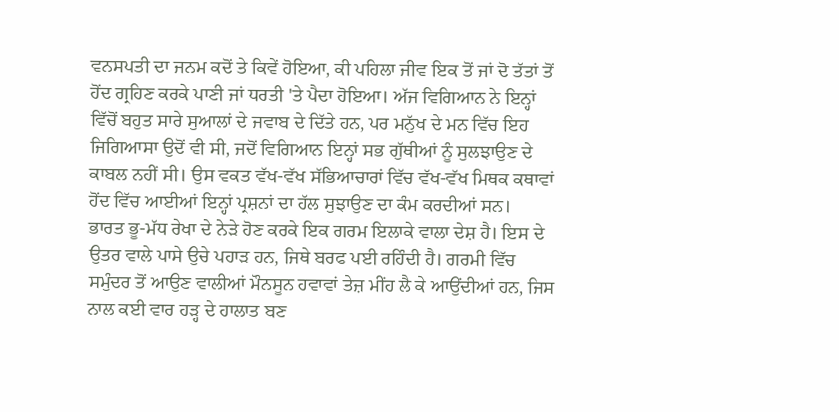ਵਨਸਪਤੀ ਦਾ ਜਨਮ ਕਦੋਂ ਤੇ ਕਿਵੇਂ ਹੋਇਆ, ਕੀ ਪਹਿਲਾ ਜੀਵ ਇਕ ਤੋਂ ਜਾਂ ਦੋ ਤੱਤਾਂ ਤੋਂ ਹੋਂਦ ਗ੍ਰਹਿਣ ਕਰਕੇ ਪਾਣੀ ਜਾਂ ਧਰਤੀ 'ਤੇ ਪੈਦਾ ਹੋਇਆ। ਅੱਜ ਵਿਗਿਆਨ ਨੇ ਇਨ੍ਹਾਂ ਵਿੱਚੋਂ ਬਹੁਤ ਸਾਰੇ ਸੁਆਲਾਂ ਦੇ ਜਵਾਬ ਦੇ ਦਿੱਤੇ ਹਨ, ਪਰ ਮਨੁੱਖ ਦੇ ਮਨ ਵਿੱਚ ਇਹ ਜਿਗਿਆਸਾ ਉਦੋਂ ਵੀ ਸੀ, ਜਦੋਂ ਵਿਗਿਆਨ ਇਨ੍ਹਾਂ ਸਭ ਗੁੱਥੀਆਂ ਨੂੰ ਸੁਲਝਾਉਣ ਦੇ ਕਾਬਲ ਨਹੀਂ ਸੀ। ਉਸ ਵਕਤ ਵੱਖ-ਵੱਖ ਸੱਭਿਆਚਾਰਾਂ ਵਿੱਚ ਵੱਖ-ਵੱਖ ਮਿਥਕ ਕਥਾਵਾਂ ਹੋਂਦ ਵਿੱਚ ਆਈਆਂ ਇਨ੍ਹਾਂ ਪ੍ਰਸ਼ਨਾਂ ਦਾ ਹੱਲ ਸੁਝਾਉਣ ਦਾ ਕੰਮ ਕਰਦੀਆਂ ਸਨ।
ਭਾਰਤ ਭੂ-ਮੱਧ ਰੇਖਾ ਦੇ ਨੇੜੇ ਹੋਣ ਕਰਕੇ ਇਕ ਗਰਮ ਇਲਾਕੇ ਵਾਲਾ ਦੇਸ਼ ਹੈ। ਇਸ ਦੇ ਉਤਰ ਵਾਲੇ ਪਾਸੇ ਉਚੇ ਪਹਾੜ ਹਨ, ਜਿਥੇ ਬਰਫ ਪਈ ਰਹਿੰਦੀ ਹੈ। ਗਰਮੀ ਵਿੱਚ ਸਮੁੰਦਰ ਤੋਂ ਆਉਣ ਵਾਲੀਆਂ ਮੌਨਸੂਨ ਹਵਾਵਾਂ ਤੇਜ਼ ਮੀਂਹ ਲੈ ਕੇ ਆਉਂਦੀਆਂ ਹਨ, ਜਿਸ ਨਾਲ ਕਈ ਵਾਰ ਹੜ੍ਹ ਦੇ ਹਾਲਾਤ ਬਣ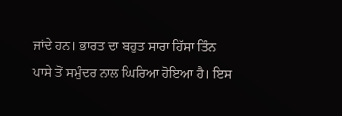ਜਾਂਦੇ ਹਨ। ਭਾਰਤ ਦਾ ਬਹੁਤ ਸਾਰਾ ਹਿੱਸਾ ਤਿੰਨ ਪਾਸੇ ਤੋਂ ਸਮੁੰਦਰ ਨਾਲ ਘਿਰਿਆ ਹੋਇਆ ਹੈ। ਇਸ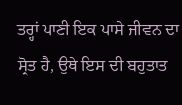ਤਰ੍ਹਾਂ ਪਾਣੀ ਇਕ ਪਾਸੇ ਜੀਵਨ ਦਾ ਸ੍ਰੋਤ ਹੈ, ਉਥੇ ਇਸ ਦੀ ਬਹੁਤਾਤ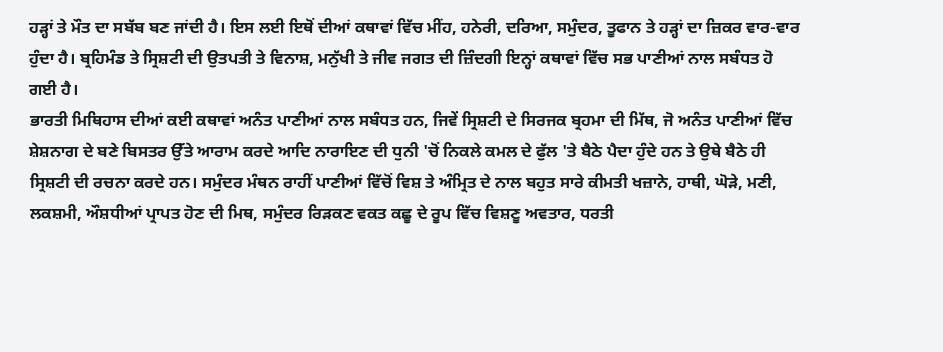ਹੜ੍ਹਾਂ ਤੇ ਮੌਤ ਦਾ ਸਬੱਬ ਬਣ ਜਾਂਦੀ ਹੈ। ਇਸ ਲਈ ਇਥੋਂ ਦੀਆਂ ਕਥਾਵਾਂ ਵਿੱਚ ਮੀਂਹ, ਹਨੇਰੀ, ਦਰਿਆ, ਸਮੁੰਦਰ, ਤੂਫਾਨ ਤੇ ਹੜ੍ਹਾਂ ਦਾ ਜ਼ਿਕਰ ਵਾਰ-ਵਾਰ ਹੁੰਦਾ ਹੈ। ਬ੍ਰਹਿਮੰਡ ਤੇ ਸ੍ਰਿਸ਼ਟੀ ਦੀ ਉਤਪਤੀ ਤੇ ਵਿਨਾਸ਼, ਮਨੁੱਖੀ ਤੇ ਜੀਵ ਜਗਤ ਦੀ ਜ਼ਿੰਦਗੀ ਇਨ੍ਹਾਂ ਕਥਾਵਾਂ ਵਿੱਚ ਸਭ ਪਾਣੀਆਂ ਨਾਲ ਸਬੰਧਤ ਹੋ ਗਈ ਹੈ।
ਭਾਰਤੀ ਮਿਥਿਹਾਸ ਦੀਆਂ ਕਈ ਕਥਾਵਾਂ ਅਨੰਤ ਪਾਣੀਆਂ ਨਾਲ ਸਬੰਧਤ ਹਨ, ਜਿਵੇਂ ਸ੍ਰਿਸ਼ਟੀ ਦੇ ਸਿਰਜਕ ਬ੍ਰਹਮਾ ਦੀ ਮਿੱਥ, ਜੋ ਅਨੰਤ ਪਾਣੀਆਂ ਵਿੱਚ ਸ਼ੇਸ਼ਨਾਗ ਦੇ ਬਣੇ ਬਿਸਤਰ ਉੱਤੇ ਆਰਾਮ ਕਰਦੇ ਆਦਿ ਨਾਰਾਇਣ ਦੀ ਧੁਨੀ 'ਚੋਂ ਨਿਕਲੇ ਕਮਲ ਦੇ ਫੁੱਲ 'ਤੇ ਬੈਠੇ ਪੈਦਾ ਹੁੰਦੇ ਹਨ ਤੇ ਉਥੇ ਬੈਠੇ ਹੀ ਸ੍ਰਿਸ਼ਟੀ ਦੀ ਰਚਨਾ ਕਰਦੇ ਹਨ। ਸਮੁੰਦਰ ਮੰਥਨ ਰਾਹੀਂ ਪਾਣੀਆਂ ਵਿੱਚੋਂ ਵਿਸ਼ ਤੇ ਅੰਮ੍ਰਿਤ ਦੇ ਨਾਲ ਬਹੁਤ ਸਾਰੇ ਕੀਮਤੀ ਖਜ਼ਾਨੇ, ਹਾਥੀ, ਘੋੜੇ, ਮਣੀ, ਲਕਸ਼ਮੀ, ਔਸ਼ਧੀਆਂ ਪ੍ਰਾਪਤ ਹੋਣ ਦੀ ਮਿਥ, ਸਮੁੰਦਰ ਰਿੜਕਣ ਵਕਤ ਕਛੂ ਦੇ ਰੂਪ ਵਿੱਚ ਵਿਸ਼ਣੂ ਅਵਤਾਰ, ਧਰਤੀ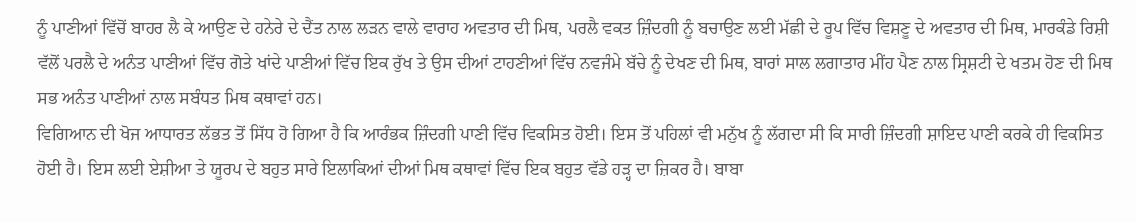ਨੂੰ ਪਾਣੀਆਂ ਵਿੱਚੋਂ ਬਾਹਰ ਲੈ ਕੇ ਆਉਣ ਦੇ ਹਨੇਰੇ ਦੇ ਦੈਂਤ ਨਾਲ ਲੜਨ ਵਾਲੇ ਵਾਰਾਹ ਅਵਤਾਰ ਦੀ ਮਿਥ, ਪਰਲੈ ਵਕਤ ਜ਼ਿੰਦਗੀ ਨੂੰ ਬਚਾਉਣ ਲਈ ਮੱਛੀ ਦੇ ਰੂਪ ਵਿੱਚ ਵਿਸ਼ਣੂ ਦੇ ਅਵਤਾਰ ਦੀ ਮਿਥ, ਮਾਰਕੰਡੇ ਰਿਸ਼ੀ ਵੱਲੋਂ ਪਰਲੈ ਦੇ ਅਨੰਤ ਪਾਣੀਆਂ ਵਿੱਚ ਗੋਤੇ ਖਾਂਦੇ ਪਾਣੀਆਂ ਵਿੱਚ ਇਕ ਰੁੱਖ ਤੇ ਉਸ ਦੀਆਂ ਟਾਹਣੀਆਂ ਵਿੱਚ ਨਵਜੰਮੇ ਬੱਚੇ ਨੂੰ ਦੇਖਣ ਦੀ ਮਿਥ, ਬਾਰਾਂ ਸਾਲ ਲਗਾਤਾਰ ਮੀਂਹ ਪੈਣ ਨਾਲ ਸ੍ਰਿਸ਼ਟੀ ਦੇ ਖਤਮ ਹੋਣ ਦੀ ਮਿਥ ਸਭ ਅਨੰਤ ਪਾਣੀਆਂ ਨਾਲ ਸਬੰਧਤ ਮਿਥ ਕਥਾਵਾਂ ਹਨ।
ਵਿਗਿਆਨ ਦੀ ਖੋਜ ਆਧਾਰਤ ਲੱਭਤ ਤੋਂ ਸਿੱਧ ਹੋ ਗਿਆ ਹੈ ਕਿ ਆਰੰਭਕ ਜ਼ਿੰਦਗੀ ਪਾਣੀ ਵਿੱਚ ਵਿਕਸਿਤ ਹੋਈ। ਇਸ ਤੋਂ ਪਹਿਲਾਂ ਵੀ ਮਨੁੱਖ ਨੂੰ ਲੱਗਦਾ ਸੀ ਕਿ ਸਾਰੀ ਜ਼ਿੰਦਗੀ ਸ਼ਾਇਦ ਪਾਣੀ ਕਰਕੇ ਹੀ ਵਿਕਸਿਤ ਹੋਈ ਹੈ। ਇਸ ਲਈ ਏਸ਼ੀਆ ਤੇ ਯੂਰਪ ਦੇ ਬਹੁਤ ਸਾਰੇ ਇਲਾਕਿਆਂ ਦੀਆਂ ਮਿਥ ਕਥਾਵਾਂ ਵਿੱਚ ਇਕ ਬਹੁਤ ਵੱਡੇ ਹੜ੍ਹ ਦਾ ਜ਼ਿਕਰ ਹੈ। ਬਾਬਾ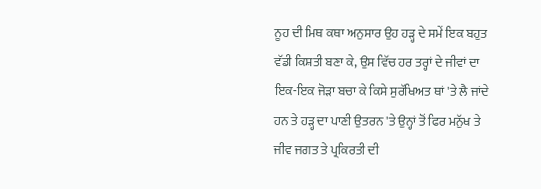ਨੂਹ ਦੀ ਮਿਥ ਕਥਾ ਅਨੁਸਾਰ ਉਹ ਹੜ੍ਹ ਦੇ ਸਮੇਂ ਇਕ ਬਹੁਤ ਵੱਡੀ ਕਿਸ਼ਤੀ ਬਣਾ ਕੇ, ਉਸ ਵਿੱਚ ਹਰ ਤਰ੍ਹਾਂ ਦੇ ਜੀਵਾਂ ਦਾ ਇਕ-ਇਕ ਜੋੜਾ ਬਚਾ ਕੇ ਕਿਸੇ ਸੁਰੱਖਿਅਤ ਥਾਂ 'ਤੇ ਲੈ ਜਾਂਦੇ ਹਨ ਤੇ ਹੜ੍ਹ ਦਾ ਪਾਣੀ ਉਤਰਨ 'ਤੇ ਉਨ੍ਹਾਂ ਤੋਂ ਫਿਰ ਮਨੁੱਖ ਤੇ ਜੀਵ ਜਗਤ ਤੇ ਪ੍ਰਕਿਰਤੀ ਦੀ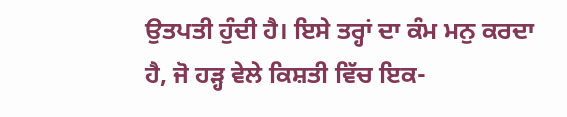ਉਤਪਤੀ ਹੁੰਦੀ ਹੈ। ਇਸੇ ਤਰ੍ਹਾਂ ਦਾ ਕੰਮ ਮਨੁ ਕਰਦਾ ਹੈ, ਜੋ ਹੜ੍ਹ ਵੇਲੇ ਕਿਸ਼ਤੀ ਵਿੱਚ ਇਕ-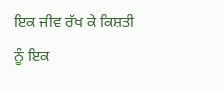ਇਕ ਜੀਵ ਰੱਖ ਕੇ ਕਿਸ਼ਤੀ ਨੂੰ ਇਕ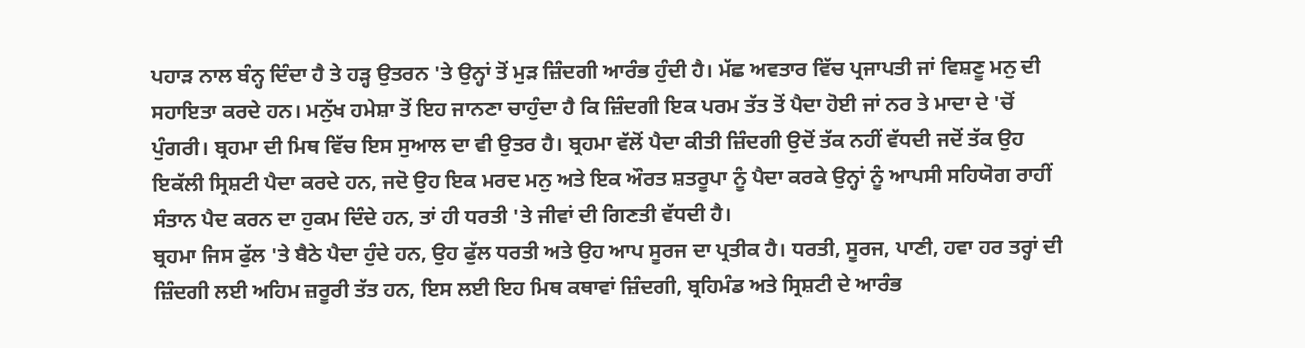ਪਹਾੜ ਨਾਲ ਬੰਨ੍ਹ ਦਿੰਦਾ ਹੈ ਤੇ ਹੜ੍ਹ ਉਤਰਨ 'ਤੇ ਉਨ੍ਹਾਂ ਤੋਂ ਮੁੜ ਜ਼ਿੰਦਗੀ ਆਰੰਭ ਹੁੰਦੀ ਹੈ। ਮੱਛ ਅਵਤਾਰ ਵਿੱਚ ਪ੍ਰਜਾਪਤੀ ਜਾਂ ਵਿਸ਼ਣੂ ਮਨੁ ਦੀ ਸਹਾਇਤਾ ਕਰਦੇ ਹਨ। ਮਨੁੱਖ ਹਮੇਸ਼ਾ ਤੋਂ ਇਹ ਜਾਨਣਾ ਚਾਹੁੰਦਾ ਹੈ ਕਿ ਜ਼ਿੰਦਗੀ ਇਕ ਪਰਮ ਤੱਤ ਤੋਂ ਪੈਦਾ ਹੋਈ ਜਾਂ ਨਰ ਤੇ ਮਾਦਾ ਦੇ 'ਚੋਂ ਪੁੰਗਰੀ। ਬ੍ਰਹਮਾ ਦੀ ਮਿਥ ਵਿੱਚ ਇਸ ਸੁਆਲ ਦਾ ਵੀ ਉਤਰ ਹੈ। ਬ੍ਰਹਮਾ ਵੱਲੋਂ ਪੈਦਾ ਕੀਤੀ ਜ਼ਿੰਦਗੀ ਉਦੋਂ ਤੱਕ ਨਹੀਂ ਵੱਧਦੀ ਜਦੋਂ ਤੱਕ ਉਹ ਇਕੱਲੀ ਸ੍ਰਿਸ਼ਟੀ ਪੈਦਾ ਕਰਦੇ ਹਨ, ਜਦੋ ਉਹ ਇਕ ਮਰਦ ਮਨੁ ਅਤੇ ਇਕ ਔਰਤ ਸ਼ਤਰੂਪਾ ਨੂੰ ਪੈਦਾ ਕਰਕੇ ਉਨ੍ਹਾਂ ਨੂੰ ਆਪਸੀ ਸਹਿਯੋਗ ਰਾਹੀਂ ਸੰਤਾਨ ਪੈਦ ਕਰਨ ਦਾ ਹੁਕਮ ਦਿੰਦੇ ਹਨ, ਤਾਂ ਹੀ ਧਰਤੀ 'ਤੇ ਜੀਵਾਂ ਦੀ ਗਿਣਤੀ ਵੱਧਦੀ ਹੈ।
ਬ੍ਰਹਮਾ ਜਿਸ ਫੁੱਲ 'ਤੇ ਬੈਠੇ ਪੈਦਾ ਹੁੰਦੇ ਹਨ, ਉਹ ਫੁੱਲ ਧਰਤੀ ਅਤੇ ਉਹ ਆਪ ਸੂਰਜ ਦਾ ਪ੍ਰਤੀਕ ਹੈ। ਧਰਤੀ, ਸੂਰਜ, ਪਾਣੀ, ਹਵਾ ਹਰ ਤਰ੍ਹਾਂ ਦੀ ਜ਼ਿੰਦਗੀ ਲਈ ਅਹਿਮ ਜ਼ਰੂਰੀ ਤੱਤ ਹਨ, ਇਸ ਲਈ ਇਹ ਮਿਥ ਕਥਾਵਾਂ ਜ਼ਿੰਦਗੀ, ਬ੍ਰਹਿਮੰਡ ਅਤੇ ਸ੍ਰਿਸ਼ਟੀ ਦੇ ਆਰੰਭ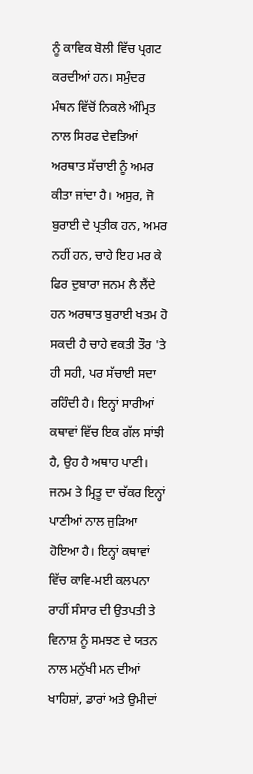ਨੂੰ ਕਾਵਿਕ ਬੋਲੀ ਵਿੱਚ ਪ੍ਰਗਟ ਕਰਦੀਆਂ ਹਨ। ਸਮੁੰਦਰ ਮੰਥਨ ਵਿੱਚੋਂ ਨਿਕਲੇ ਅੰਮ੍ਰਿਤ ਨਾਲ ਸਿਰਫ ਦੇਵਤਿਆਂ ਅਰਥਾਤ ਸੱਚਾਈ ਨੂੰ ਅਮਰ ਕੀਤਾ ਜਾਂਦਾ ਹੈ। ਅਸੁਰ, ਜੋ ਬੁਰਾਈ ਦੇ ਪ੍ਰਤੀਕ ਹਨ, ਅਮਰ ਨਹੀਂ ਹਨ, ਚਾਹੇ ਇਹ ਮਰ ਕੇ ਫਿਰ ਦੁਬਾਰਾ ਜਨਮ ਲੈ ਲੈਂਦੇ ਹਨ ਅਰਥਾਤ ਬੁਰਾਈ ਖਤਮ ਹੋ ਸਕਦੀ ਹੈ ਚਾਹੇ ਵਕਤੀ ਤੌਰ 'ਤੇ ਹੀ ਸਹੀ, ਪਰ ਸੱਚਾਈ ਸਦਾ ਰਹਿੰਦੀ ਹੈ। ਇਨ੍ਹਾਂ ਸਾਰੀਆਂ ਕਥਾਵਾਂ ਵਿੱਚ ਇਕ ਗੱਲ ਸਾਂਝੀ ਹੈ, ਉਹ ਹੈ ਅਥਾਹ ਪਾਣੀ। ਜਨਮ ਤੇ ਮ੍ਰਿਤੂ ਦਾ ਚੱਕਰ ਇਨ੍ਹਾਂ ਪਾਣੀਆਂ ਨਾਲ ਜੁੜਿਆ ਹੋਇਆ ਹੈ। ਇਨ੍ਹਾਂ ਕਥਾਵਾਂ ਵਿੱਚ ਕਾਵਿ-ਮਈ ਕਲਪਨਾ ਰਾਹੀਂ ਸੰਸਾਰ ਦੀ ਉਤਪਤੀ ਤੇ ਵਿਨਾਸ਼ ਨੂੰ ਸਮਝਣ ਦੇ ਯਤਨ ਨਾਲ ਮਨੁੱਖੀ ਮਨ ਦੀਆਂ ਖਾਹਿਸ਼ਾਂ, ਡਾਰਾਂ ਅਤੇ ਉਮੀਦਾਂ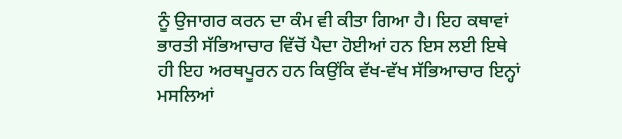ਨੂੰ ਉਜਾਗਰ ਕਰਨ ਦਾ ਕੰਮ ਵੀ ਕੀਤਾ ਗਿਆ ਹੈ। ਇਹ ਕਥਾਵਾਂ ਭਾਰਤੀ ਸੱਭਿਆਚਾਰ ਵਿੱਚੋਂ ਪੈਦਾ ਹੋਈਆਂ ਹਨ ਇਸ ਲਈ ਇਥੇ ਹੀ ਇਹ ਅਰਥਪੂਰਨ ਹਨ ਕਿਉਂਕਿ ਵੱਖ-ਵੱਖ ਸੱਭਿਆਚਾਰ ਇਨ੍ਹਾਂ ਮਸਲਿਆਂ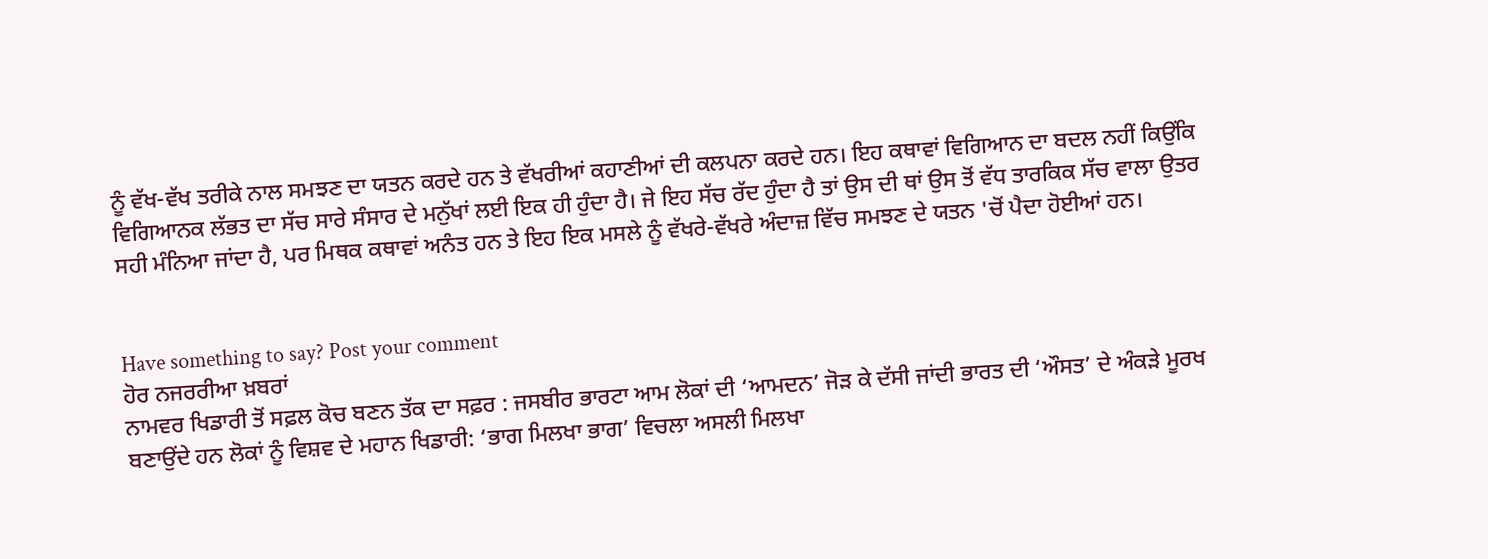ਨੂੰ ਵੱਖ-ਵੱਖ ਤਰੀਕੇ ਨਾਲ ਸਮਝਣ ਦਾ ਯਤਨ ਕਰਦੇ ਹਨ ਤੇ ਵੱਖਰੀਆਂ ਕਹਾਣੀਆਂ ਦੀ ਕਲਪਨਾ ਕਰਦੇ ਹਨ। ਇਹ ਕਥਾਵਾਂ ਵਿਗਿਆਨ ਦਾ ਬਦਲ ਨਹੀਂ ਕਿਉਂਕਿ ਵਿਗਿਆਨਕ ਲੱਭਤ ਦਾ ਸੱਚ ਸਾਰੇ ਸੰਸਾਰ ਦੇ ਮਨੁੱਖਾਂ ਲਈ ਇਕ ਹੀ ਹੁੰਦਾ ਹੈ। ਜੇ ਇਹ ਸੱਚ ਰੱਦ ਹੁੰਦਾ ਹੈ ਤਾਂ ਉਸ ਦੀ ਥਾਂ ਉਸ ਤੋਂ ਵੱਧ ਤਾਰਕਿਕ ਸੱਚ ਵਾਲਾ ਉਤਰ ਸਹੀ ਮੰਨਿਆ ਜਾਂਦਾ ਹੈ, ਪਰ ਮਿਥਕ ਕਥਾਵਾਂ ਅਨੰਤ ਹਨ ਤੇ ਇਹ ਇਕ ਮਸਲੇ ਨੂੰ ਵੱਖਰੇ-ਵੱਖਰੇ ਅੰਦਾਜ਼ ਵਿੱਚ ਸਮਝਣ ਦੇ ਯਤਨ 'ਚੋਂ ਪੈਦਾ ਹੋਈਆਂ ਹਨ।


Have something to say? Post your comment
ਹੋਰ ਨਜਰਰੀਆ ਖ਼ਬਰਾਂ
ਨਾਮਵਰ ਖਿਡਾਰੀ ਤੋਂ ਸਫ਼ਲ ਕੋਚ ਬਣਨ ਤੱਕ ਦਾ ਸਫ਼ਰ : ਜਸਬੀਰ ਭਾਰਟਾ ਆਮ ਲੋਕਾਂ ਦੀ ‘ਆਮਦਨ’ ਜੋੜ ਕੇ ਦੱਸੀ ਜਾਂਦੀ ਭਾਰਤ ਦੀ ‘ਔਸਤ’ ਦੇ ਅੰਕੜੇ ਮੂਰਖ ਬਣਾਉਂਦੇ ਹਨ ਲੋਕਾਂ ਨੂੰ ਵਿਸ਼ਵ ਦੇ ਮਹਾਨ ਖਿਡਾਰੀ: ‘ਭਾਗ ਮਿਲਖਾ ਭਾਗ’ ਵਿਚਲਾ ਅਸਲੀ ਮਿਲਖਾ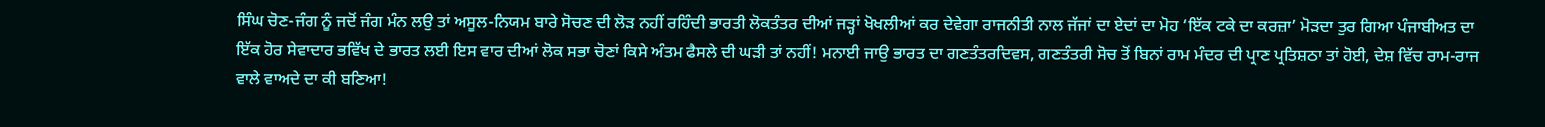ਸਿੰਘ ਚੋਣ-ਜੰਗ ਨੂੰ ਜਦੋਂ ਜੰਗ ਮੰਨ ਲਉ ਤਾਂ ਅਸੂਲ-ਨਿਯਮ ਬਾਰੇ ਸੋਚਣ ਦੀ ਲੋੜ ਨਹੀਂ ਰਹਿੰਦੀ ਭਾਰਤੀ ਲੋਕਤੰਤਰ ਦੀਆਂ ਜੜ੍ਹਾਂ ਖੋਖਲੀਆਂ ਕਰ ਦੇਵੇਗਾ ਰਾਜਨੀਤੀ ਨਾਲ ਜੱਜਾਂ ਦਾ ਏਦਾਂ ਦਾ ਮੋਹ ‘ਇੱਕ ਟਕੇ ਦਾ ਕਰਜ਼ਾ’ ਮੋੜਦਾ ਤੁਰ ਗਿਆ ਪੰਜਾਬੀਅਤ ਦਾ ਇੱਕ ਹੋਰ ਸੇਵਾਦਾਰ ਭਵਿੱਖ ਦੇ ਭਾਰਤ ਲਈ ਇਸ ਵਾਰ ਦੀਆਂ ਲੋਕ ਸਭਾ ਚੋਣਾਂ ਕਿਸੇ ਅੰਤਮ ਫੈਸਲੇ ਦੀ ਘੜੀ ਤਾਂ ਨਹੀਂ! ਮਨਾਈ ਜਾਉ ਭਾਰਤ ਦਾ ਗਣਤੰਤਰਦਿਵਸ, ਗਣਤੰਤਰੀ ਸੋਚ ਤੋਂ ਬਿਨਾਂ ਰਾਮ ਮੰਦਰ ਦੀ ਪ੍ਰਾਣ ਪ੍ਰਤਿਸ਼ਠਾ ਤਾਂ ਹੋਈ, ਦੇਸ਼ ਵਿੱਚ ਰਾਮ-ਰਾਜ ਵਾਲੇ ਵਾਅਦੇ ਦਾ ਕੀ ਬਣਿਆ!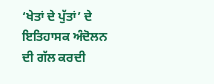‘ਖੇਤਾਂ ਦੇ ਪੁੱਤਾਂ’ ਦੇ ਇਤਿਹਾਸਕ ਅੰਦੋਲਨ ਦੀ ਗੱਲ ਕਰਦੀ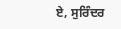ਏ, ਸੁਰਿੰਦਰ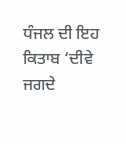ਧੰਜਲ ਦੀ ਇਹ ਕਿਤਾਬ ‘ਦੀਵੇ ਜਗਦੇ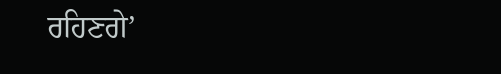ਰਹਿਣਗੇ’